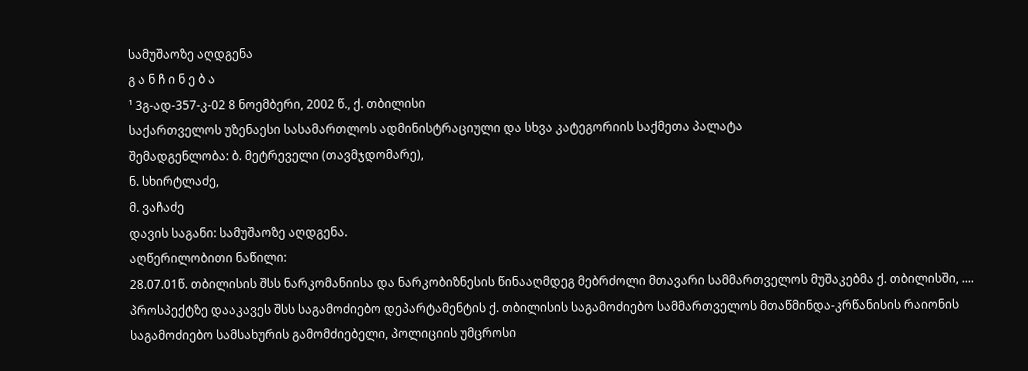სამუშაოზე აღდგენა
გ ა ნ ჩ ი ნ ე ბ ა
¹ 3გ-ად-357-კ-02 8 ნოემბერი, 2002 წ., ქ. თბილისი
საქართველოს უზენაესი სასამართლოს ადმინისტრაციული და სხვა კატეგორიის საქმეთა პალატა
შემადგენლობა: ბ. მეტრეველი (თავმჯდომარე),
ნ. სხირტლაძე,
მ. ვაჩაძე
დავის საგანი: სამუშაოზე აღდგენა.
აღწერილობითი ნაწილი:
28.07.01წ. თბილისის შსს ნარკომანიისა და ნარკობიზნესის წინააღმდეგ მებრძოლი მთავარი სამმართველოს მუშაკებმა ქ. თბილისში, .... პროსპექტზე დააკავეს შსს საგამოძიებო დეპარტამენტის ქ. თბილისის საგამოძიებო სამმართველოს მთაწმინდა-კრწანისის რაიონის საგამოძიებო სამსახურის გამომძიებელი, პოლიციის უმცროსი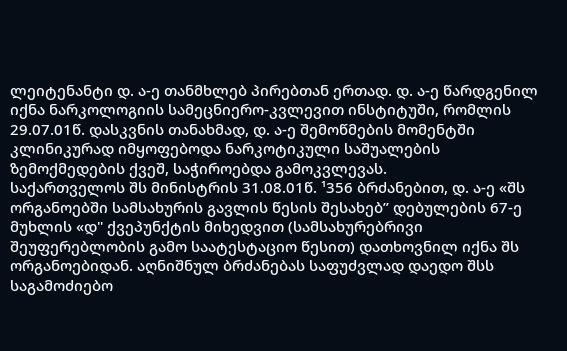ლეიტენანტი დ. ა-ე თანმხლებ პირებთან ერთად. დ. ა-ე წარდგენილ იქნა ნარკოლოგიის სამეცნიერო-კვლევით ინსტიტუში, რომლის 29.07.01წ. დასკვნის თანახმად, დ. ა-ე შემოწმების მომენტში კლინიკურად იმყოფებოდა ნარკოტიკული საშუალების ზემოქმედების ქვეშ, საჭიროებდა გამოკვლევას.
საქართველოს შს მინისტრის 31.08.01წ. ¹356 ბრძანებით, დ. ა-ე «შს ორგანოებში სამსახურის გავლის წესის შესახებ” დებულების 67-ე მუხლის «დ" ქვეპუნქტის მიხედვით (სამსახურებრივი შეუფერებლობის გამო საატესტაციო წესით) დათხოვნილ იქნა შს ორგანოებიდან. აღნიშნულ ბრძანებას საფუძვლად დაედო შსს საგამოძიებო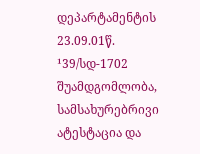დეპარტამენტის 23.09.01წ. ¹39/სდ-1702 შუამდგომლობა, სამსახურებრივი ატესტაცია და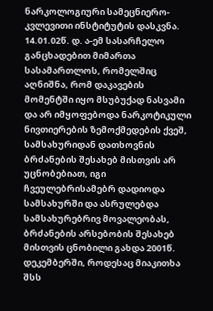ნარკოლოგიური სამეცნიერო-კვლევითი ინსტიტუტის დასკვნა.
14.01.02წ. დ. ა-ემ სასარჩელო განცხადებით მიმართა სასამართლოს, რომელშიც აღნიშნა, რომ დაკავების მომენტში იყო მსუბუქად ნასვამი და არ იმყოფებოდა ნარკოტიკული ნივთიერების ზემოქმედების ქვეშ, სამსახურიდან დათხოვნის ბრძანების შესახებ მისთვის არ უცნობებიათ, იგი ჩვეულებრისამებრ დადიოდა სამსახურში და ასრულებდა სამსახურებრივ მოვალეობას, ბრძანების არსებობის შესახებ მისთვის ცნობილი გახდა 2001წ. დეკემბერში, როდესაც მიაკითხა შსს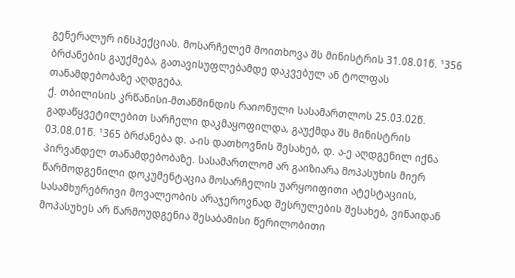გენერალურ ინსპექციას. მოსარჩელემ მოითხოვა შს მინისტრის 31.08.01წ. ¹356 ბრძანების გაუქმება, გათავისუფლებამდე დაკვებულ ან ტოლფას თანამდებობაზე აღდგება.
ქ. თბილისის კრწანისი-მთაწმინდის რაიონული სასამართლოს 25.03.02წ. გადაწყვეტილებით სარჩელი დაკმაყოფილდა, გაუქმდა შს მინისტრის 03.08.01წ. ¹365 ბრძანება დ. ა-ის დათხოვნის შესახებ, დ. ა-ე აღდგენილ იქნა პირვანდელ თანამდებობაზე. სასამართლომ არ გაიზიარა მოპასუხის მიერ წარმოდგენილი დოკუმენტაცია მოსარჩელის უარყოიფითი ატესტაციის, სასამხურებრივი მოვალეობის არაჯეროვნად შესრულების შესახებ, ვინაიდან მოპასუხეს არ წარმოუდგენია შესაბამისი წერილობითი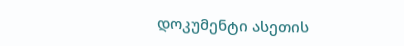დოკუმენტი ასეთის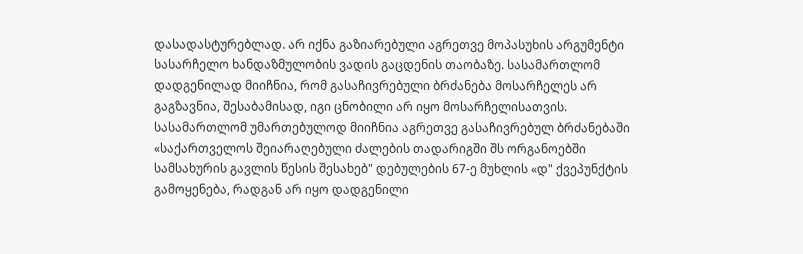დასადასტურებლად. არ იქნა გაზიარებული აგრეთვე მოპასუხის არგუმენტი სასარჩელო ხანდაზმულობის ვადის გაცდენის თაობაზე. სასამართლომ დადგენილად მიიჩნია, რომ გასაჩივრებული ბრძანება მოსარჩელეს არ გაგზავნია, შესაბამისად, იგი ცნობილი არ იყო მოსარჩელისათვის. სასამართლომ უმართებულოდ მიიჩნია აგრეთვე გასაჩივრებულ ბრძანებაში «საქართველოს შეიარაღებული ძალების თადარიგში შს ორგანოებში სამსახურის გავლის წესის შესახებ" დებულების 67-ე მუხლის «დ" ქვეპუნქტის გამოყენება, რადგან არ იყო დადგენილი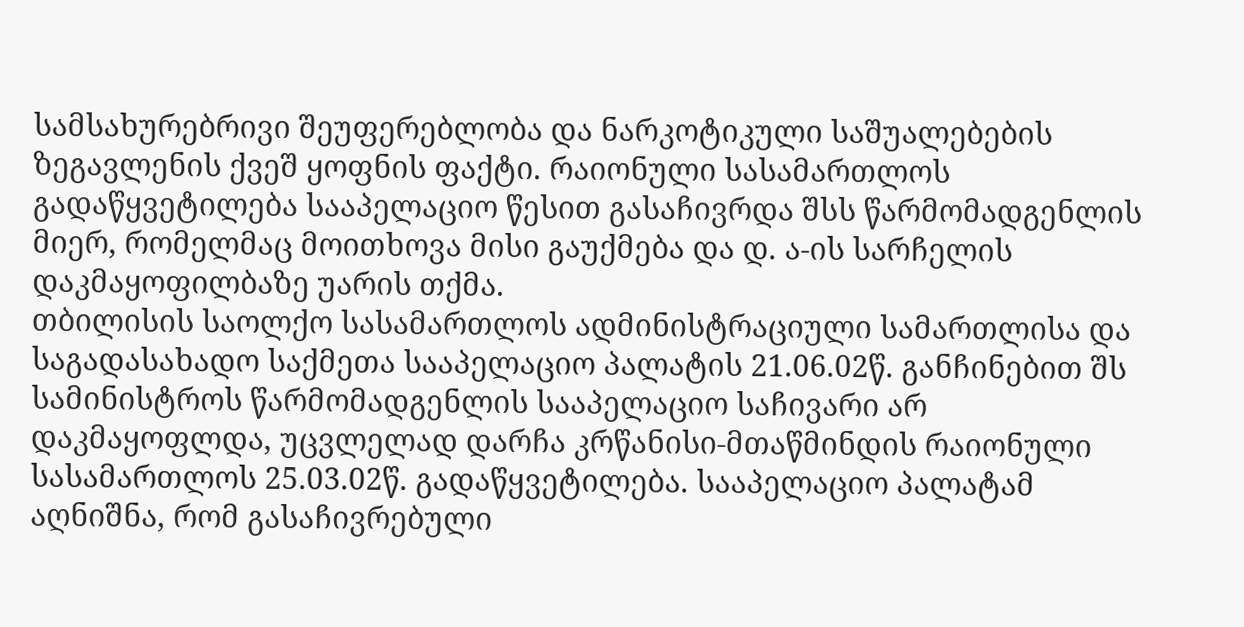სამსახურებრივი შეუფერებლობა და ნარკოტიკული საშუალებების ზეგავლენის ქვეშ ყოფნის ფაქტი. რაიონული სასამართლოს გადაწყვეტილება სააპელაციო წესით გასაჩივრდა შსს წარმომადგენლის მიერ, რომელმაც მოითხოვა მისი გაუქმება და დ. ა-ის სარჩელის დაკმაყოფილბაზე უარის თქმა.
თბილისის საოლქო სასამართლოს ადმინისტრაციული სამართლისა და საგადასახადო საქმეთა სააპელაციო პალატის 21.06.02წ. განჩინებით შს სამინისტროს წარმომადგენლის სააპელაციო საჩივარი არ დაკმაყოფლდა, უცვლელად დარჩა კრწანისი-მთაწმინდის რაიონული სასამართლოს 25.03.02წ. გადაწყვეტილება. სააპელაციო პალატამ აღნიშნა, რომ გასაჩივრებული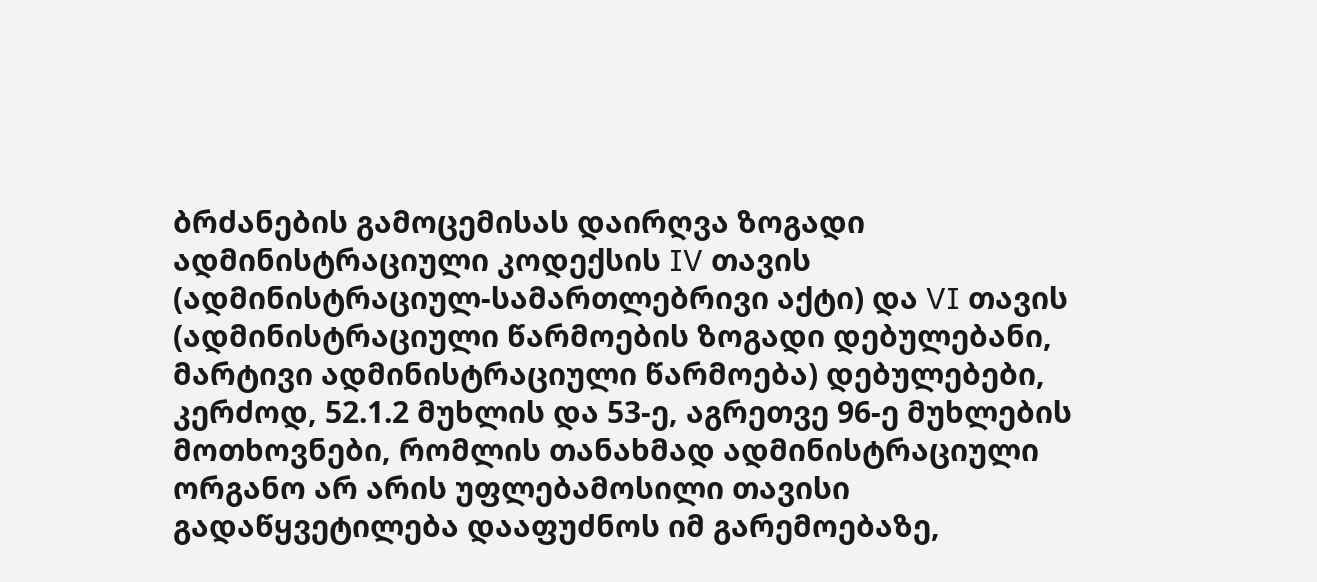ბრძანების გამოცემისას დაირღვა ზოგადი ადმინისტრაციული კოდექსის IV თავის (ადმინისტრაციულ-სამართლებრივი აქტი) და VI თავის (ადმინისტრაციული წარმოების ზოგადი დებულებანი, მარტივი ადმინისტრაციული წარმოება) დებულებები, კერძოდ, 52.1.2 მუხლის და 53-ე, აგრეთვე 96-ე მუხლების მოთხოვნები, რომლის თანახმად ადმინისტრაციული ორგანო არ არის უფლებამოსილი თავისი გადაწყვეტილება დააფუძნოს იმ გარემოებაზე,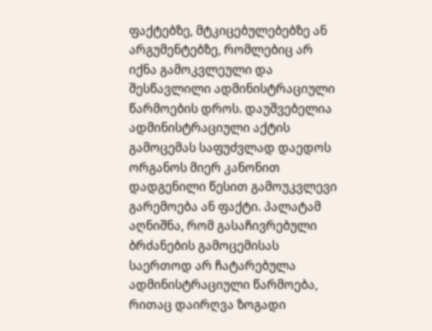ფაქტებზე, მტკიცებულებებზე ან არგუმენტებზე, რომლებიც არ იქნა გამოკვლეული და შესწავლილი ადმინისტრაციული წარმოების დროს. დაუშვებელია ადმინისტრაციული აქტის გამოცემას საფუძვლად დაედოს ორგანოს მიერ კანონით დადგენილი წესით გამოუკვლევი გარემოება ან ფაქტი. პალატამ აღნიშნა, რომ გასაჩივრებული ბრძანების გამოცემისას საერთოდ არ ჩატარებულა ადმინისტრაციული წარმოება, რითაც დაირღვა ზოგადი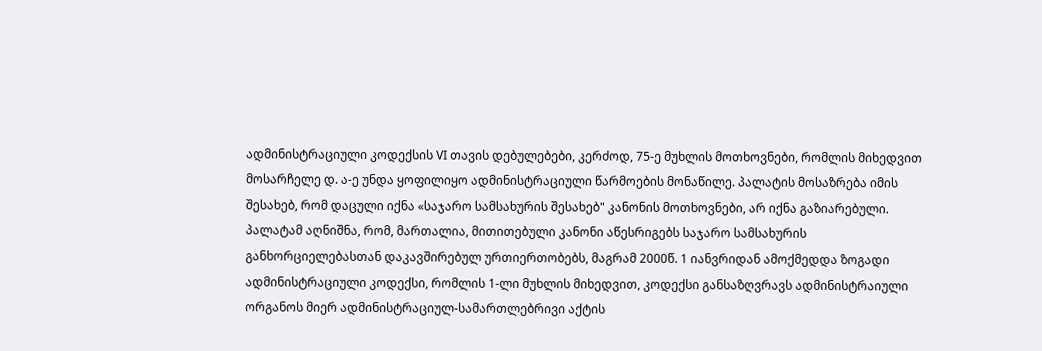ადმინისტრაციული კოდექსის VI თავის დებულებები, კერძოდ, 75-ე მუხლის მოთხოვნები, რომლის მიხედვით მოსარჩელე დ. ა-ე უნდა ყოფილიყო ადმინისტრაციული წარმოების მონაწილე. პალატის მოსაზრება იმის შესახებ, რომ დაცული იქნა «საჯარო სამსახურის შესახებ" კანონის მოთხოვნები, არ იქნა გაზიარებული. პალატამ აღნიშნა, რომ, მართალია, მითითებული კანონი აწესრიგებს საჯარო სამსახურის განხორციელებასთან დაკავშირებულ ურთიერთობებს, მაგრამ 2000წ. 1 იანვრიდან ამოქმედდა ზოგადი ადმინისტრაციული კოდექსი, რომლის 1-ლი მუხლის მიხედვით, კოდექსი განსაზღვრავს ადმინისტრაიული ორგანოს მიერ ადმინისტრაციულ-სამართლებრივი აქტის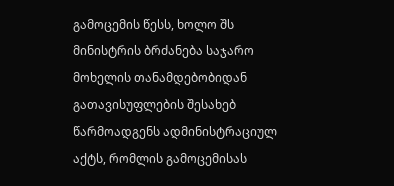გამოცემის წესს, ხოლო შს მინისტრის ბრძანება საჯარო მოხელის თანამდებობიდან გათავისუფლების შესახებ წარმოადგენს ადმინისტრაციულ აქტს, რომლის გამოცემისას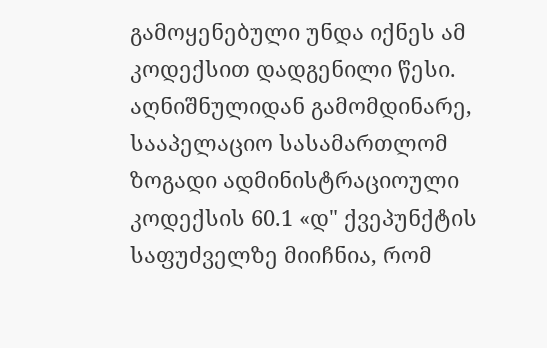გამოყენებული უნდა იქნეს ამ კოდექსით დადგენილი წესი. აღნიშნულიდან გამომდინარე, სააპელაციო სასამართლომ ზოგადი ადმინისტრაციოული კოდექსის 60.1 «დ" ქვეპუნქტის საფუძველზე მიიჩნია, რომ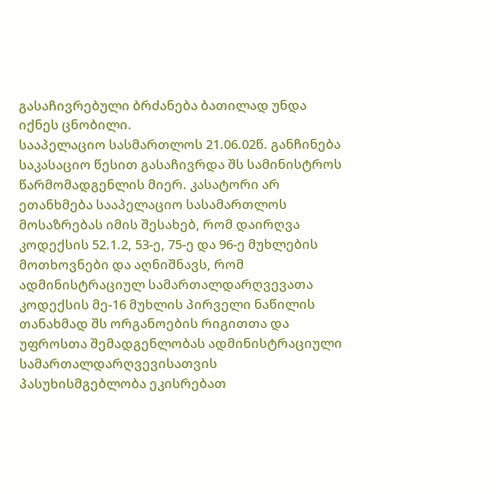გასაჩივრებული ბრძანება ბათილად უნდა იქნეს ცნობილი.
სააპელაციო სასმართლოს 21.06.02წ. განჩინება საკასაციო წესით გასაჩივრდა შს სამინისტროს წარმომადგენლის მიერ. კასატორი არ ეთანხმება სააპელაციო სასამართლოს მოსაზრებას იმის შესახებ, რომ დაირღვა კოდექსის 52.1.2, 53-ე, 75-ე და 96-ე მუხლების მოთხოვნები და აღნიშნავს, რომ ადმინისტრაციულ სამართალდარღვევათა კოდექსის მე-16 მუხლის პირველი ნაწილის თანახმად შს ორგანოების რიგითთა და უფროსთა შემადგენლობას ადმინისტრაციული სამართალდარღვევისათვის პასუხისმგებლობა ეკისრებათ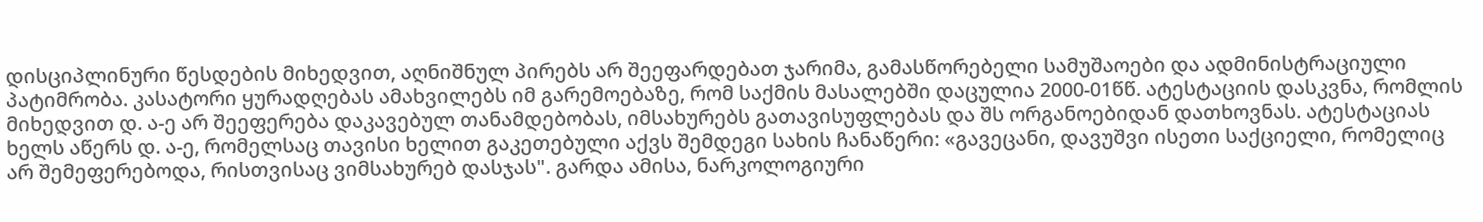დისციპლინური წესდების მიხედვით, აღნიშნულ პირებს არ შეეფარდებათ ჯარიმა, გამასწორებელი სამუშაოები და ადმინისტრაციული პატიმრობა. კასატორი ყურადღებას ამახვილებს იმ გარემოებაზე, რომ საქმის მასალებში დაცულია 2000-01წწ. ატესტაციის დასკვნა, რომლის მიხედვით დ. ა-ე არ შეეფერება დაკავებულ თანამდებობას, იმსახურებს გათავისუფლებას და შს ორგანოებიდან დათხოვნას. ატესტაციას ხელს აწერს დ. ა-ე, რომელსაც თავისი ხელით გაკეთებული აქვს შემდეგი სახის ჩანაწერი: «გავეცანი, დავუშვი ისეთი საქციელი, რომელიც არ შემეფერებოდა, რისთვისაც ვიმსახურებ დასჯას". გარდა ამისა, ნარკოლოგიური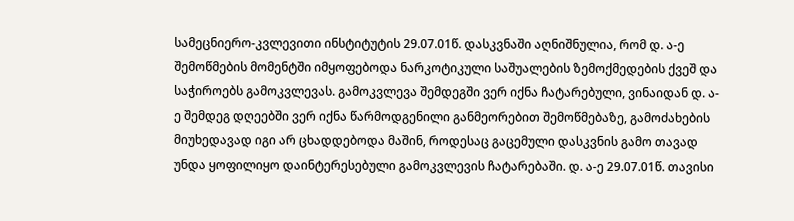სამეცნიერო-კვლევითი ინსტიტუტის 29.07.01წ. დასკვნაში აღნიშნულია, რომ დ. ა-ე შემოწმების მომენტში იმყოფებოდა ნარკოტიკული საშუალების ზემოქმედების ქვეშ და საჭიროებს გამოკვლევას. გამოკვლევა შემდეგში ვერ იქნა ჩატარებული, ვინაიდან დ. ა-ე შემდეგ დღეებში ვერ იქნა წარმოდგენილი განმეორებით შემოწმებაზე, გამოძახების მიუხედავად იგი არ ცხადდებოდა მაშინ, როდესაც გაცემული დასკვნის გამო თავად უნდა ყოფილიყო დაინტერესებული გამოკვლევის ჩატარებაში. დ. ა-ე 29.07.01წ. თავისი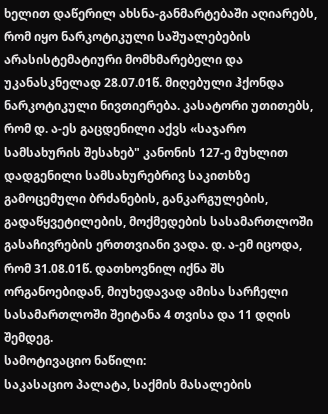ხელით დაწერილ ახსნა-განმარტებაში აღიარებს, რომ იყო ნარკოტიკული საშუალებების არასისტემატიური მომხმარებელი და უკანასკნელად 28.07.01წ. მიღებული ჰქონდა ნარკოტიკული ნივთიერება. კასატორი უთითებს, რომ დ. ა-ეს გაცდენილი აქვს «საჯარო სამსახურის შესახებ" კანონის 127-ე მუხლით დადგენილი სამსახურებრივ საკითხზე გამოცემული ბრძანების, განკარგულების, გადაწყვეტილების, მოქმედების სასამართლოში გასაჩივრების ერთთვიანი ვადა. დ. ა-ემ იცოდა, რომ 31.08.01წ. დათხოვნილ იქნა შს ორგანოებიდან, მიუხედავად ამისა სარჩელი სასამართლოში შეიტანა 4 თვისა და 11 დღის შემდეგ.
სამოტივაციო ნაწილი:
საკასაციო პალატა, საქმის მასალების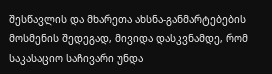შესწავლის და მხარეთა ახსნა-განმარტებების მოსმენის შედეგად, მივიდა დასკვნამდე, რომ საკასაციო საჩივარი უნდა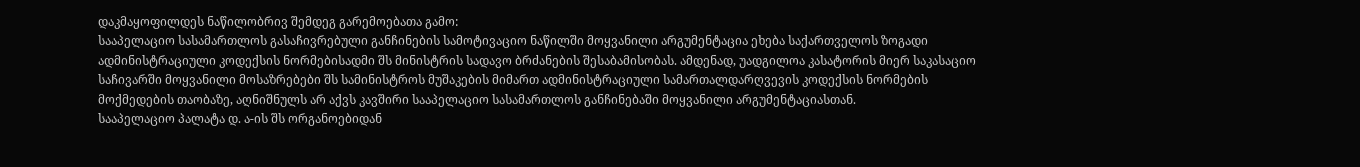დაკმაყოფილდეს ნაწილობრივ შემდეგ გარემოებათა გამო:
სააპელაციო სასამართლოს გასაჩივრებული განჩინების სამოტივაციო ნაწილში მოყვანილი არგუმენტაცია ეხება საქართველოს ზოგადი ადმინისტრაციული კოდექსის ნორმებისადმი შს მინისტრის სადავო ბრძანების შესაბამისობას. ამდენად, უადგილოა კასატორის მიერ საკასაციო საჩივარში მოყვანილი მოსაზრებები შს სამინისტროს მუშაკების მიმართ ადმინისტრაციული სამართალდარღვევის კოდექსის ნორმების მოქმედების თაობაზე, აღნიშნულს არ აქვს კავშირი სააპელაციო სასამართლოს განჩინებაში მოყვანილი არგუმენტაციასთან.
სააპელაციო პალატა დ. ა-ის შს ორგანოებიდან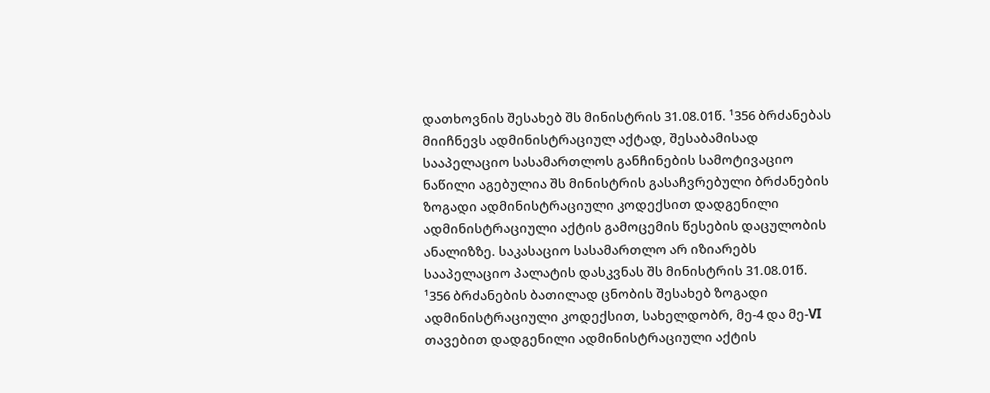დათხოვნის შესახებ შს მინისტრის 31.08.01წ. ¹356 ბრძანებას მიიჩნევს ადმინისტრაციულ აქტად, შესაბამისად სააპელაციო სასამართლოს განჩინების სამოტივაციო ნაწილი აგებულია შს მინისტრის გასაჩვრებული ბრძანების ზოგადი ადმინისტრაციული კოდექსით დადგენილი ადმინისტრაციული აქტის გამოცემის წესების დაცულობის ანალიზზე. საკასაციო სასამართლო არ იზიარებს სააპელაციო პალატის დასკვნას შს მინისტრის 31.08.01წ. ¹356 ბრძანების ბათილად ცნობის შესახებ ზოგადი ადმინისტრაციული კოდექსით, სახელდობრ, მე-4 და მე-VI თავებით დადგენილი ადმინისტრაციული აქტის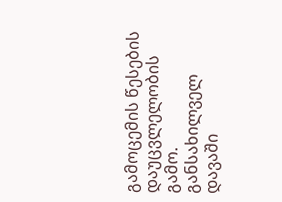გამოცემის წესების დაუცვლელობის გამო. განსახილველ დავაში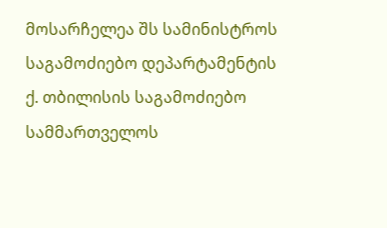მოსარჩელეა შს სამინისტროს საგამოძიებო დეპარტამენტის ქ. თბილისის საგამოძიებო სამმართველოს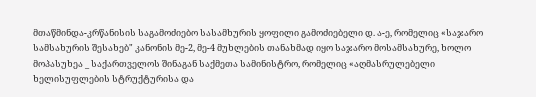მთაწმინდა-კრწანისის საგამოძიებო სასამხურის ყოფილი გამოძიებელი დ. ა-ე, რომელიც «საჯარო სამსახურის შესახებ" კანონის მე-2, მე-4 მუხლების თანახმად იყო საჯარო მოსამსახურე, ხოლო მოპასუხეა _ საქართველოს შინაგან საქმეთა სამინისტრო, რომელიც «აღმასრულებელი ხელისუფლების სტრუქტურისა და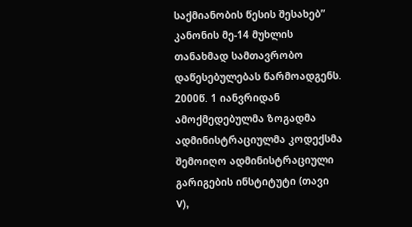საქმიანობის წესის შესახებ” კანონის მე-14 მუხლის თანახმად სამთავრობო დაწესებულებას წარმოადგენს. 2000წ. 1 იანვრიდან ამოქმედებულმა ზოგადმა ადმინისტრაციულმა კოდექსმა შემოიღო ადმინისტრაციული გარიგების ინსტიტუტი (თავი V),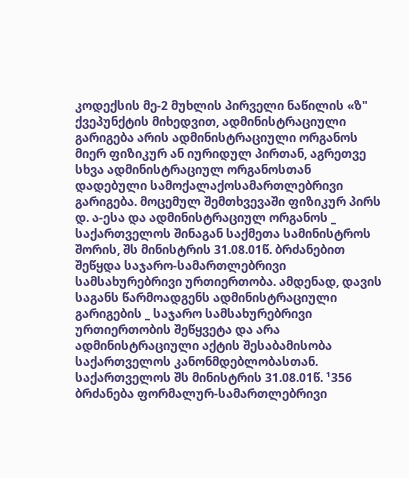კოდექსის მე-2 მუხლის პირველი ნაწილის «ზ" ქვეპუნქტის მიხედვით, ადმინისტრაციული გარიგება არის ადმინისტრაციული ორგანოს მიერ ფიზიკურ ან იურიდულ პირთან, აგრეთვე სხვა ადმინისტრაციულ ორგანოსთან დადებული სამოქალაქოსამართლებრივი გარიგება. მოცემულ შემთხვევაში ფიზიკურ პირს დ. ა-ესა და ადმინისტრაციულ ორგანოს _ საქართველოს შინაგან საქმეთა სამინისტროს შორის, შს მინისტრის 31.08.01წ. ბრძანებით შეწყდა საჯარო-სამართლებრივი სამსახურებრივი ურთიერთობა. ამდენად, დავის საგანს წარმოადგენს ადმინისტრაციული გარიგების _ საჯარო სამსახურებრივი ურთიერთობის შეწყვეტა და არა ადმინისტრაციული აქტის შესაბამისობა საქართველოს კანონმდებლობასთან. საქართველოს შს მინისტრის 31.08.01წ. ¹356 ბრძანება ფორმალურ-სამართლებრივი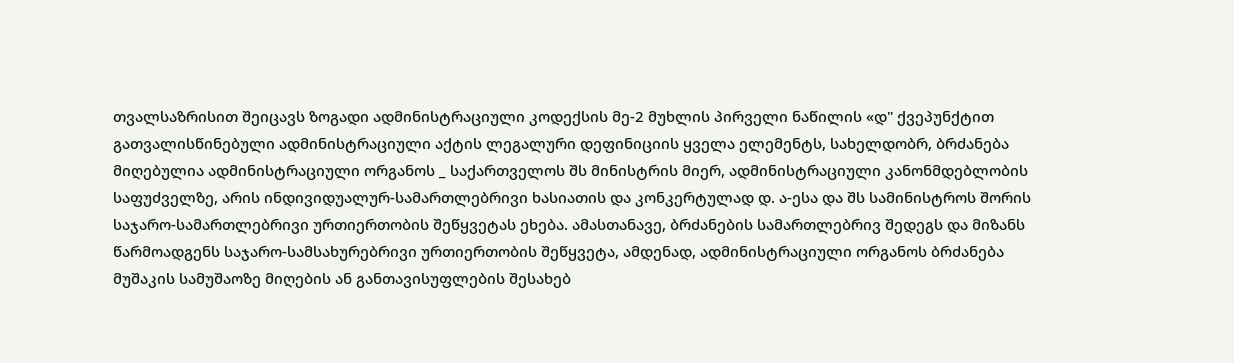თვალსაზრისით შეიცავს ზოგადი ადმინისტრაციული კოდექსის მე-2 მუხლის პირველი ნაწილის «დ" ქვეპუნქტით გათვალისწინებული ადმინისტრაციული აქტის ლეგალური დეფინიციის ყველა ელემენტს, სახელდობრ, ბრძანება მიღებულია ადმინისტრაციული ორგანოს _ საქართველოს შს მინისტრის მიერ, ადმინისტრაციული კანონმდებლობის საფუძველზე, არის ინდივიდუალურ-სამართლებრივი ხასიათის და კონკერტულად დ. ა-ესა და შს სამინისტროს შორის საჯარო-სამართლებრივი ურთიერთობის შეწყვეტას ეხება. ამასთანავე, ბრძანების სამართლებრივ შედეგს და მიზანს წარმოადგენს საჯარო-სამსახურებრივი ურთიერთობის შეწყვეტა, ამდენად, ადმინისტრაციული ორგანოს ბრძანება მუშაკის სამუშაოზე მიღების ან განთავისუფლების შესახებ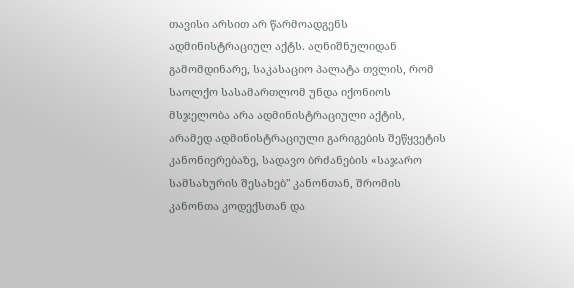თავისი არსით არ წარმოადგენს ადმინისტრაციულ აქტს. აღნიშნულიდან გამომდინარე, საკასაციო პალატა თვლის, რომ საოლქო სასამართლომ უნდა იქონიოს მსჯელობა არა ადმინისტრაციული აქტის, არამედ ადმინისტრაციული გარიგების შეწყვეტის კანონიერებაზე, სადავო ბრძანების «საჯარო სამსახურის შესახებ" კანონთან, შრომის კანონთა კოდექსთან და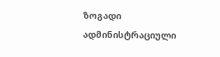ზოგადი ადმინისტრაციული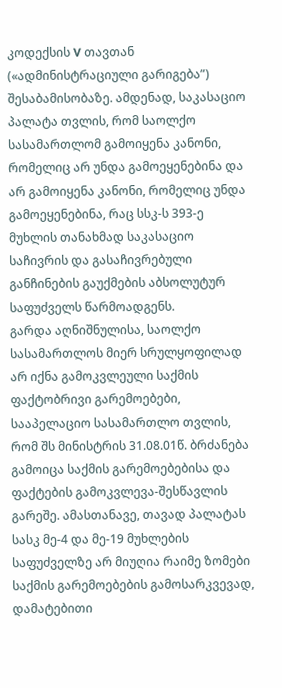კოდექსის V თავთან («ადმინისტრაციული გარიგება”) შესაბამისობაზე. ამდენად, საკასაციო პალატა თვლის, რომ საოლქო სასამართლომ გამოიყენა კანონი, რომელიც არ უნდა გამოეყენებინა და არ გამოიყენა კანონი, რომელიც უნდა გამოეყენებინა, რაც სსკ-ს 393-ე მუხლის თანახმად საკასაციო საჩივრის და გასაჩივრებული განჩინების გაუქმების აბსოლუტურ საფუძველს წარმოადგენს.
გარდა აღნიშნულისა, საოლქო სასამართლოს მიერ სრულყოფილად არ იქნა გამოკვლეული საქმის ფაქტობრივი გარემოებები, სააპელაციო სასამართლო თვლის, რომ შს მინისტრის 31.08.01წ. ბრძანება გამოიცა საქმის გარემოებებისა და ფაქტების გამოკვლევა-შესწავლის გარეშე. ამასთანავე, თავად პალატას სასკ მე-4 და მე-19 მუხლების საფუძველზე არ მიუღია რაიმე ზომები საქმის გარემოებების გამოსარკვევად, დამატებითი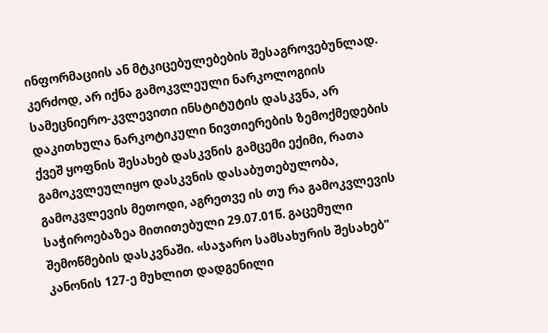ინფორმაციის ან მტკიცებულებების შესაგროვებუნლად. კერძოდ, არ იქნა გამოკვლეული ნარკოლოგიის სამეცნიერო-კვლევითი ინსტიტუტის დასკვნა, არ დაკითხულა ნარკოტიკული ნივთიერების ზემოქმედების ქვეშ ყოფნის შესახებ დასკვნის გამცემი ექიმი, რათა გამოკვლეულიყო დასკვნის დასაბუთებულობა, გამოკვლევის მეთოდი, აგრეთვე ის თუ რა გამოკვლევის საჭიროებაზეა მითითებული 29.07.01წ. გაცემული შემოწმების დასკვნაში. «საჯარო სამსახურის შესახებ" კანონის 127-ე მუხლით დადგენილი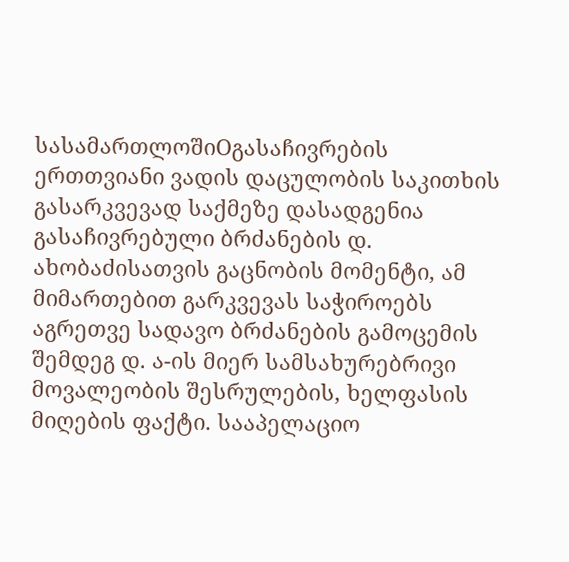სასამართლოშიOგასაჩივრების ერთთვიანი ვადის დაცულობის საკითხის გასარკვევად საქმეზე დასადგენია გასაჩივრებული ბრძანების დ. ახობაძისათვის გაცნობის მომენტი, ამ მიმართებით გარკვევას საჭიროებს აგრეთვე სადავო ბრძანების გამოცემის შემდეგ დ. ა-ის მიერ სამსახურებრივი მოვალეობის შესრულების, ხელფასის მიღების ფაქტი. სააპელაციო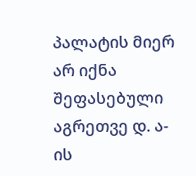პალატის მიერ არ იქნა შეფასებული აგრეთვე დ. ა-ის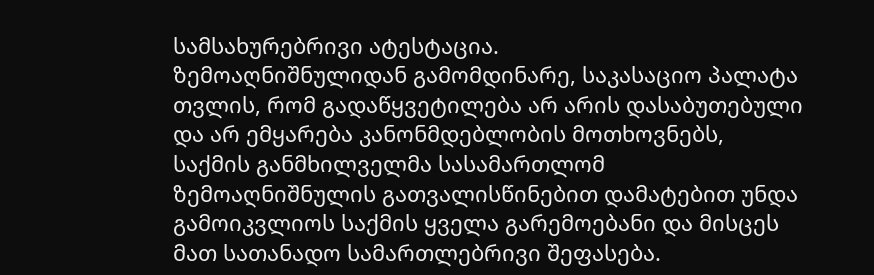სამსახურებრივი ატესტაცია.
ზემოაღნიშნულიდან გამომდინარე, საკასაციო პალატა თვლის, რომ გადაწყვეტილება არ არის დასაბუთებული და არ ემყარება კანონმდებლობის მოთხოვნებს, საქმის განმხილველმა სასამართლომ ზემოაღნიშნულის გათვალისწინებით დამატებით უნდა გამოიკვლიოს საქმის ყველა გარემოებანი და მისცეს მათ სათანადო სამართლებრივი შეფასება.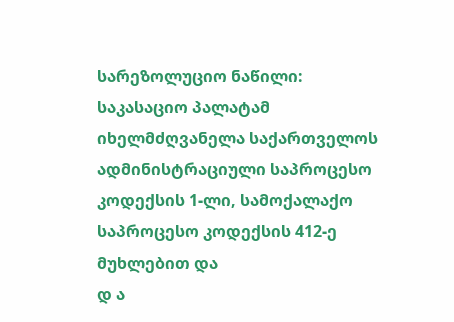სარეზოლუციო ნაწილი:
საკასაციო პალატამ იხელმძღვანელა საქართველოს ადმინისტრაციული საპროცესო კოდექსის 1-ლი, სამოქალაქო საპროცესო კოდექსის 412-ე მუხლებით და
დ ა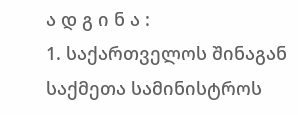ა დ გ ი ნ ა :
1. საქართველოს შინაგან საქმეთა სამინისტროს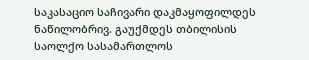საკასაციო საჩივარი დაკმაყოფილდეს ნაწილობრივ. გაუქმდეს თბილისის საოლქო სასამართლოს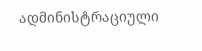ადმინისტრაციული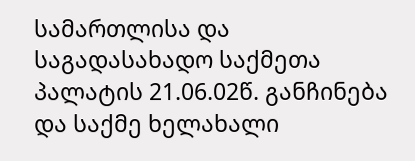სამართლისა და საგადასახადო საქმეთა პალატის 21.06.02წ. განჩინება და საქმე ხელახალი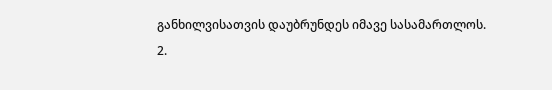განხილვისათვის დაუბრუნდეს იმავე სასამართლოს.
2.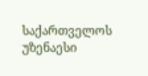საქართველოს უზენაესი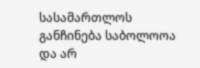სასამართლოს განჩინება საბოლოოა და არ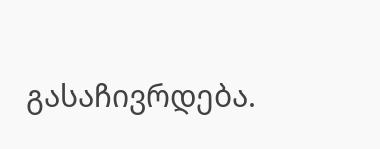გასაჩივრდება.